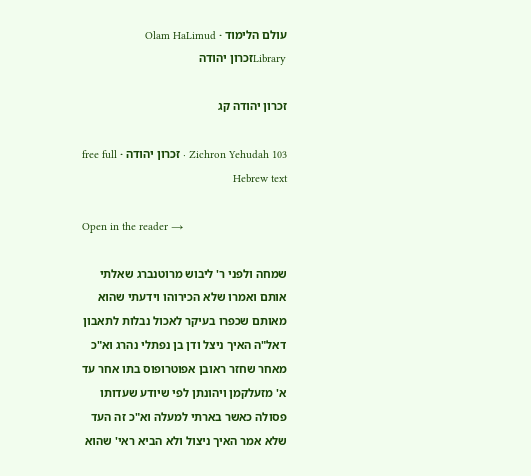עולם הלימוד · Olam HaLimud
Libraryזכרון יהודה

זכרון יהודה קג

Zichron Yehudah 103 · זכרון יהודה · free full Hebrew text

Open in the reader →

שמחה ולפני ר' ליבוש מרוטנברג שאלתי אותם ואמרו שלא הכירוהו וידעתי שהוא מאותם שכפרו בעיקר לאכול נבלות לתאבון דאל"ה האיך ניצל ודן בן נפתלי נהרג וא"כ מאחר שחזר ראובן אפוטרופוס בתו אחר עד א' מזעלקמן ויהונתן לפי שיודע שעדותו פסולה כאשר בארתי למעלה וא"כ זה העד שלא אמר האיך ניצול ולא הביא ראי' שהוא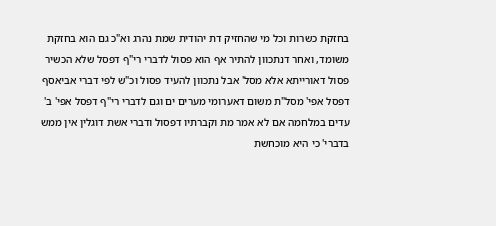בחזקת כשרות וכל מי שהחזיק דת יהודית שמת נהרג וא"כ גם הוא בחזקת משומד, ואחר דנתכוון להתיר אף הוא פסול לדברי רי"ף דפסל שלא הכשיר פסול דאורייתא אלא מסל' אבל נתכוון להעיד פסול וכ"ש לפי דברי אביאסף דפסל אפי' מסל"ת משום דאערומי מערים ים וגם לדברי רי"ף דפסל אפי' ב' עדים במלחמה אם לא אמר מת וקברתיו דפסול ודברי אשת דוגלין אין ממש בדברי' כי היא מוכחשת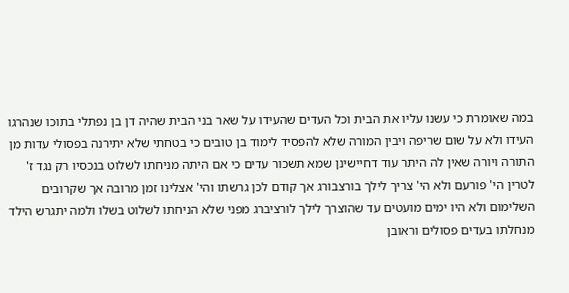במה שאומרת כי עשנו עליו את הבית וכל העדים שהעידו על שאר בני הבית שהיה דן בן נפתלי בתוכו שנהרגו העידו ולא על שום שריפה ויבין המורה שלא להפסיד לימוד בן טובים כי בטחתי שלא יתירנה בפסולי עדות מן התורה ויורה שאין לה היתר עוד דחיישינן שמא תשכור עדים כי אם היתה מניחתו לשלוט בנכסיו רק נגד ז' לטרין הי' פורעם ולא הי' צריך לילך בורצבורג אך קודם לכן גרשתו והי' אצלינו זמן מרובה אך שקרובים השלימום ולא היו ימים מועטים עד שהוצרך לילך לורציברג מפני שלא הניחתו לשלוט בשלו ולמה יתגרש הילד מנחלתו בעדים פסולים וראובן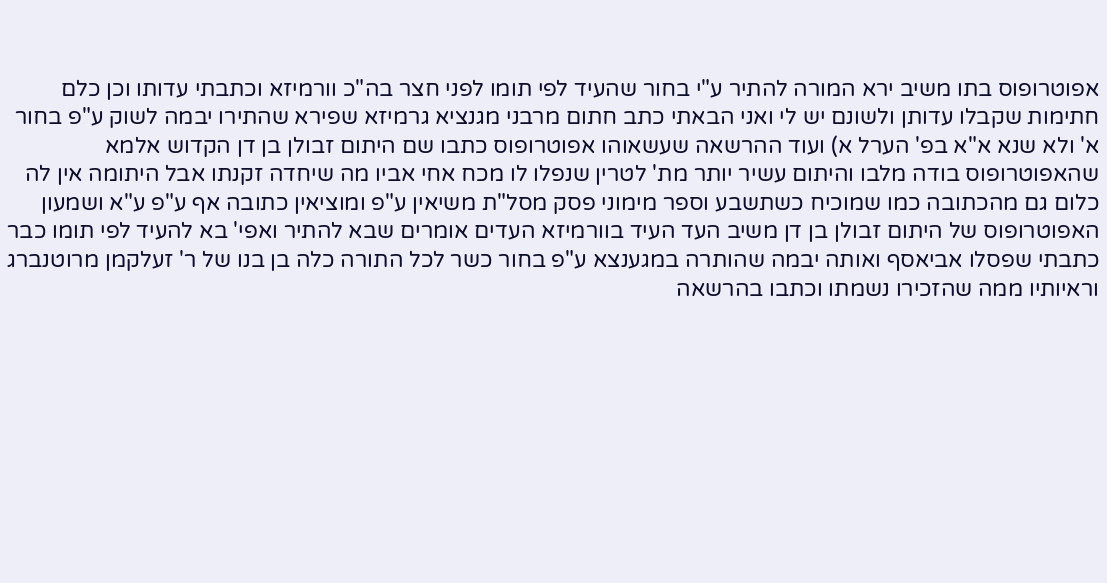אפוטרופוס בתו משיב ירא המורה להתיר ע"י בחור שהעיד לפי תומו לפני חצר בה"כ וורמיזא וכתבתי עדותו וכן כלם חתימות שקבלו עדותן ולשונם יש לי ואני הבאתי כתב חתום מרבני מגנציא גרמיזא שפירא שהתירו יבמה לשוק ע"פ בחור א' ולא שנא א"א בפ' הערל א) ועוד ההרשאה שעשאוהו אפוטרופוס כתבו שם היתום זבולן בן דן הקדוש אלמא שהאפוטרופוס בודה מלבו והיתום עשיר יותר מת' לטרין שנפלו לו מכח אחי אביו מה שיחדה זקנתו אבל היתומה אין לה כלום גם מהכתובה כמו שמוכיח כשתשבע וספר מימוני פסק מסל"ת משיאין ע"פ ומוציאין כתובה אף ע"פ ע"א ושמעון האפוטרופוס של היתום זבולן בן דן משיב העד העיד בוורמיזא העדים אומרים שבא להתיר ואפי' בא להעיד לפי תומו כבר כתבתי שפסלו אביאסף ואותה יבמה שהותרה במגענצא ע"פ בחור כשר לכל התורה כלה בן בנו של ר' זעלקמן מרוטנברג וראיותיו ממה שהזכירו נשמתו וכתבו בהרשאה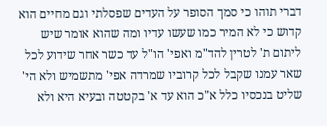דברי תוהו כי סמך הסופר על העדים שפסלתי וגם מחיים הוא קדוש כי לא המיר כמו שעשו עדיו ומה שהוא אומר שיש ליתום ת' לטרין להד"מ ואפי' הו"ל עד כשר אחר שידוע לכל שאר עמנו שקבל לכל קרוביו שמרדה אפי' מתשמיש ולא הי' שליט בנכסיו כלל א"כ הוא עד א' בקטטה ובעיא היא ולא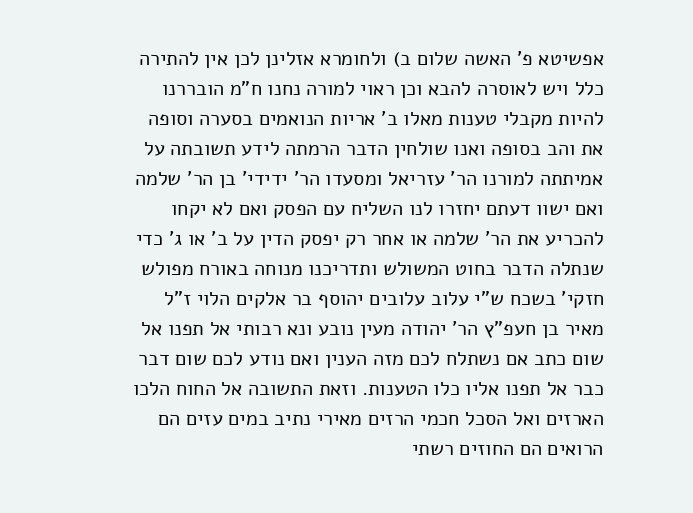אפשיטא פ' האשה שלום ב) ולחומרא אזלינן לכן אין להתירה כלל ויש לאוסרה להבא וכן ראוי למורה נחנו ח"מ הובררנו להיות מקבלי טענות מאלו ב' אריות הנואמים בסערה וסופה את והב בסופה ואנו שולחין הדבר הרמתה לידע תשובתה על אמיתתה למורנו הר' עזריאל ומסעדו הר' ידידי' בן הר' שלמה ואם ישוו דעתם יחזרו לנו השליח עם הפסק ואם לא יקחו להכריע את הר' שלמה או אחר רק יפסק הדין על ב' או ג' כדי שנתלה הדבר בחוט המשולש ותדריכנו מנוחה באורח מפולש חזקי' בשכח ש"י עלוב עלובים יהוסף בר אלקים הלוי ז"ל מאיר בן חעפ"ץ הר' יהודה מעין נובע ונא רבותי אל תפנו אל שום כתב אם נשתלח לכם מזה הענין ואם נודע לכם שום דבר כבר אל תפנו אליו כלו הטענות. וזאת התשובה אל החוח הלכו הארזים ואל הסכל חכמי הרזים מאירי נתיב במים עזים הם הרואים הם החוזים רשתי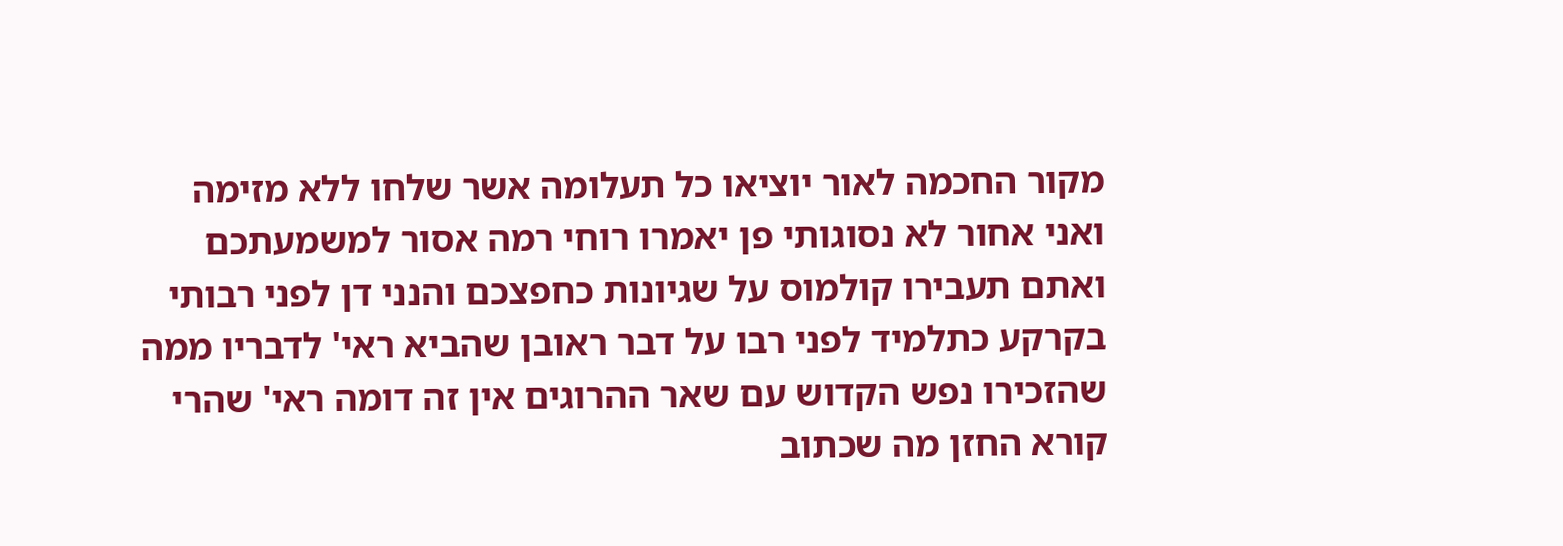מקור החכמה לאור יוציאו כל תעלומה אשר שלחו ללא מזימה ואני אחור לא נסוגותי פן יאמרו רוחי רמה אסור למשמעתכם ואתם תעבירו קולמוס על שגיונות כחפצכם והנני דן לפני רבותי בקרקע כתלמיד לפני רבו על דבר ראובן שהביא ראי' לדבריו ממה שהזכירו נפש הקדוש עם שאר ההרוגים אין זה דומה ראי' שהרי קורא החזן מה שכתוב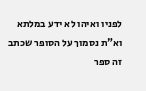לפניו ואיהו לא ידע במלתא וא"ת נסמוך על הסופר שכתב זה ספר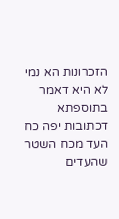הזכרונות הא נמי לא היא דאמר בתוספתא דכתובות יפה כח העד מכח השטר שהעדים